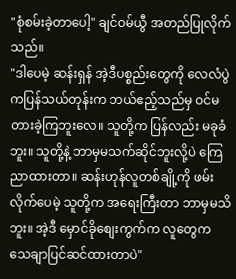"စုံစမ်းခဲ့တာပေါ့" ချင်ဝမ်ယွီ အတည်ပြုလိုက်သည်။
"ဒါပေမဲ့ ဆန်းရှန် အဲ့ဒီပစ္စည်းတွေကို လေလံပွဲကပြန်သယ်တုန်းက ဘယ်ဧည့်သည်မှ ဝင်မတားခဲ့ကြဘူးလေ။ သူတို့က ပြန်လည်း မခုခံဘူး။ သူတို့နဲ့ ဘာမှမသက်ဆိုင်ဘူးလို့ပဲ ကြေညာထားတာ။ ဆန်းဟုန်လူတစ်ချို့ကို ဖမ်းလိုက်ပေမဲ့ သူတို့က အရေးကြီးတာ ဘာမှမသိဘူး။ အဲ့ဒီ မှောင်ခိုစျေးကွက်က လူတွေက သေချာပြင်ဆင်ထားတာပဲ"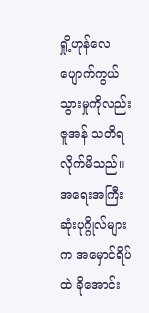ရှို့ဟုန်လေ ပျောက်ကွယ်သွားမှုကိုလည်း ဇူအန် သတိရလိုက်မိသည်။ အရေးအကြီးဆုံးပုဂ္ဂိုလ်များက အမှောင်ရိပ်ထဲ ခိုအောင်း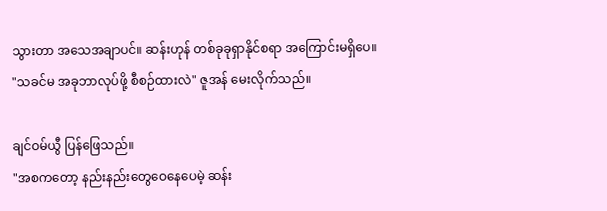သွားတာ အသေအချာပင်။ ဆန်းဟုန် တစ်ခုခုရှာနိုင်စရာ အကြောင်းမရှိပေ။
"သခင်မ အခုဘာလုပ်ဖို့ စီစဉ်ထားလဲ" ဇူအန် မေးလိုက်သည်။

ချင်ဝမ်ယွီ ပြန်ဖြေသည်။
"အစကတော့ နည်းနည်းတွေဝေနေပေမဲ့ ဆန်း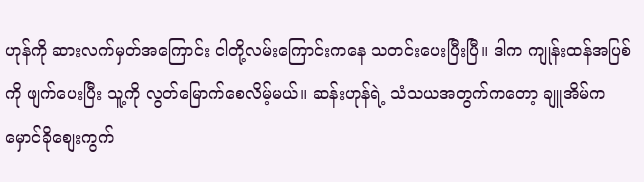ဟုန်ကို ဆားလက်မှတ်အကြောင်း ငါတို့လမ်းကြောင်းကနေ သတင်းပေးပြီးပြီ။ ဒါက ကျုန်းထန်အပြစ်ကို ဖျက်ပေးပြီး သူ့ကို လွတ်မြောက်စေလိမ့်မယ်။ ဆန်းဟုန်ရဲ့ သံသယအတွက်ကတော့ ချူအိမ်က မှောင်ခိုစျေးကွက်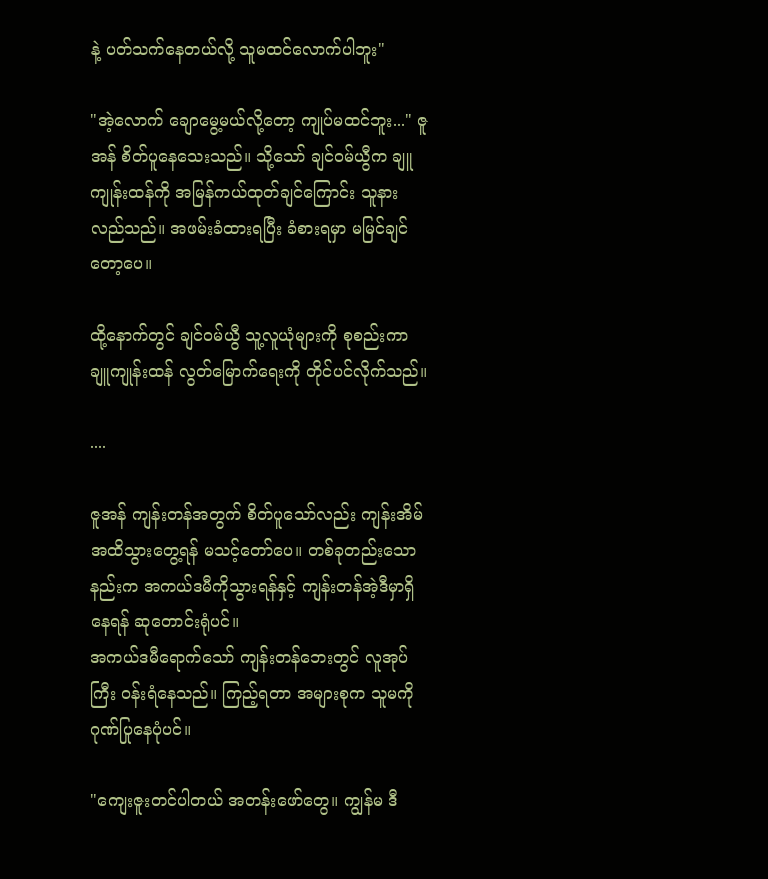နဲ့ ပတ်သက်နေတယ်လို့ သူမထင်လောက်ပါဘူး"

"အဲ့လောက် ချောမွေ့မယ်လို့တော့ ကျုပ်မထင်ဘူး..." ဇူအန် စိတ်ပူနေသေးသည်။ သို့သော် ချင်ဝမ်ယွီက ချူကျုန်းထန်ကို အမြန်ကယ်ထုတ်ချင်ကြောင်း သူနားလည်သည်။ အဖမ်းခံထားရပြီး ခံစားရမှာ မမြင်ချင်တော့ပေ။

ထို့နောက်တွင် ချင်ဝမ်ယွီ သူ့လူယုံများကို စုစည်းကာ ချူကျုန်းထန် လွတ်မြောက်ရေးကို တိုင်ပင်လိုက်သည်။

....

ဇူအန် ကျန်းတန်အတွက် စိတ်ပူသော်လည်း ကျန်းအိမ်အထိသွားတွေ့ရန် မသင့်တော်ပေ။ တစ်ခုတည်းသောနည်းက အကယ်ဒမီကိုသွားရန်နှင့် ကျန်းတန်အဲ့ဒီမှာရှိနေရန် ဆုတောင်းရုံပင်။
အကယ်ဒမီရောက်သော် ကျန်းတန်ဘေးတွင် လူအုပ်ကြီး ဝန်းရံနေသည်။ ကြည့်ရတာ အများစုက သူမကို ဂုဏ်ပြုနေပုံပင်။

"ကျေးဇူးတင်ပါတယ် အတန်းဖော်တွေ။ ကျွန်မ ဒီ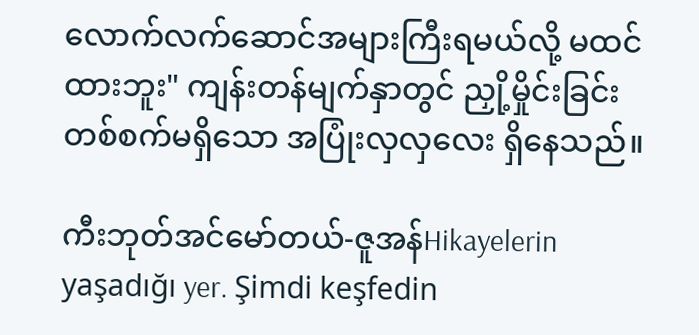လောက်လက်ဆောင်အများကြီးရမယ်လို့ မထင်ထားဘူး" ကျန်းတန်မျက်နှာတွင် ညှို့မှိုင်းခြင်းတစ်စက်မရှိသော အပြုံးလှလှလေး ရှိနေသည်။

ကီးဘုတ်အင်မော်တယ်-ဇူအန်Hikayelerin yaşadığı yer. Şimdi keşfedin